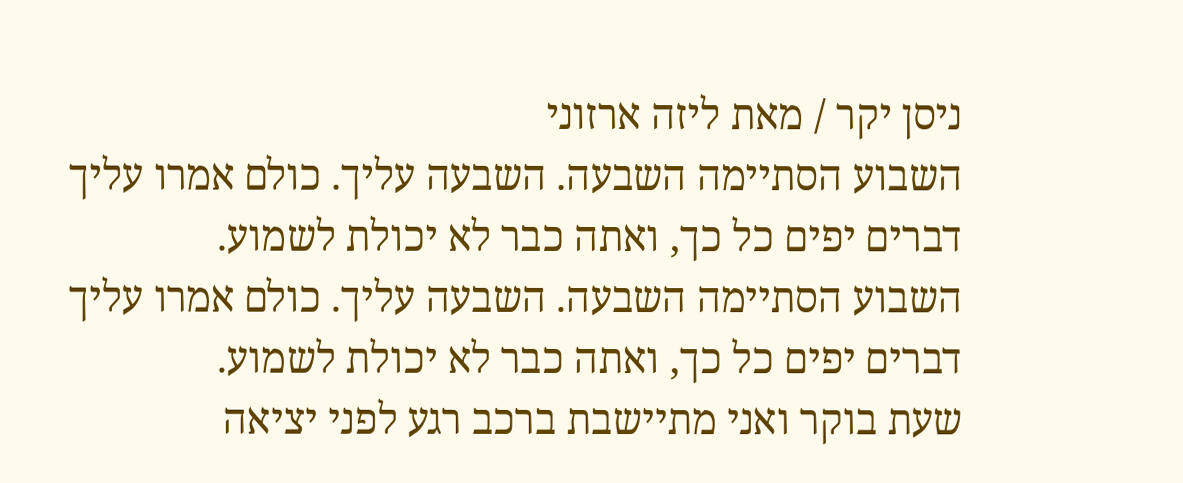ניסן יקר / מאת ליזה ארזוני
השבוע הסתיימה השבעה. השבעה עליך. כולם אמרו עליך דברים יפים כל כך, ואתה כבר לא יכולת לשמוע.
השבוע הסתיימה השבעה. השבעה עליך. כולם אמרו עליך דברים יפים כל כך, ואתה כבר לא יכולת לשמוע.
שעת בוקר ואני מתיישבת ברכב רגע לפני יציאה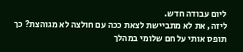ליום עבודה חדש.
ליזה, את לא מתביישת לצאת ככה עם חולצה לא מגוהצת? כך תופס אותי על חם שלומי במהלך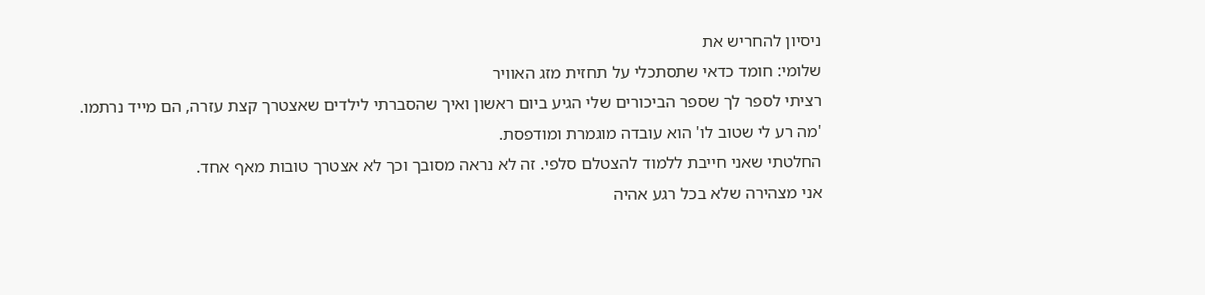ניסיון להחריש את
שלומי: חומד כדאי שתסתכלי על תחזית מזג האוויר
רציתי לספר לך שספר הביכורים שלי הגיע ביום ראשון ואיך שהסברתי לילדים שאצטרך קצת עזרה, הם מייד נרתמו.
'מה רע לי שטוב לו' הוא עובדה מוגמרת ומודפסת.
החלטתי שאני חייבת ללמוד להצטלם סלפי. זה לא נראה מסובך וכך לא אצטרך טובות מאף אחד.
אני מצהירה שלא בכל רגע אהיה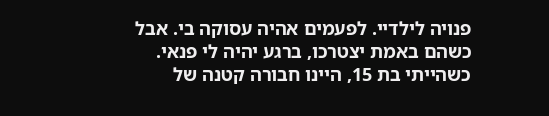פנויה לילדיי. לפעמים אהיה עסוקה בי. אבל כשהם באמת יצטרכו, ברגע יהיה לי פנאי.
כשהייתי בת 15, היינו חבורה קטנה של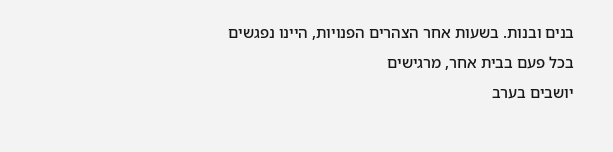בנים ובנות. בשעות אחר הצהרים הפנויות, היינו נפגשים בכל פעם בבית אחר, מרגישים
יושבים בערב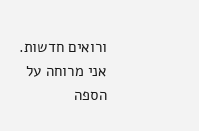ורואים חדשות. אני מרוחה על הספה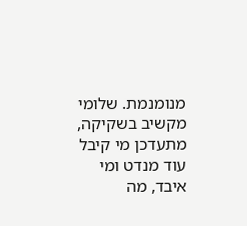מנומנמת. שלומי מקשיב בשקיקה, מתעדכן מי קיבל עוד מנדט ומי איבד, מה